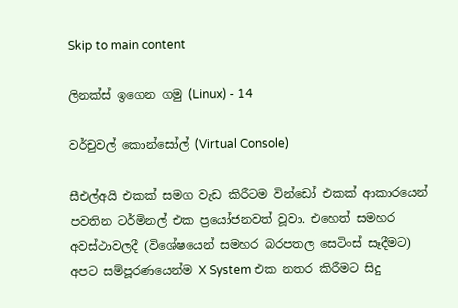Skip to main content

ලිනක්ස් ඉගෙන ගමු (Linux) - 14

වර්චුවල් කොන්සෝල් (Virtual Console)

සීඑල්අයි එකක් සමග වැඩ කිරීටම වින්ඩෝ එකක් ආකාරයෙන් පවතින ටර්මිනල් එක ප්‍රයෝජනවත් වූවා. එහෙත් සමහර අවස්ථාවලදී (විශේෂයෙන් සමහර බරපතල සෙටිංස් සෑදීමට) අපට සම්පූරණයෙන්ම X System එක නතර කිරීමට සිදු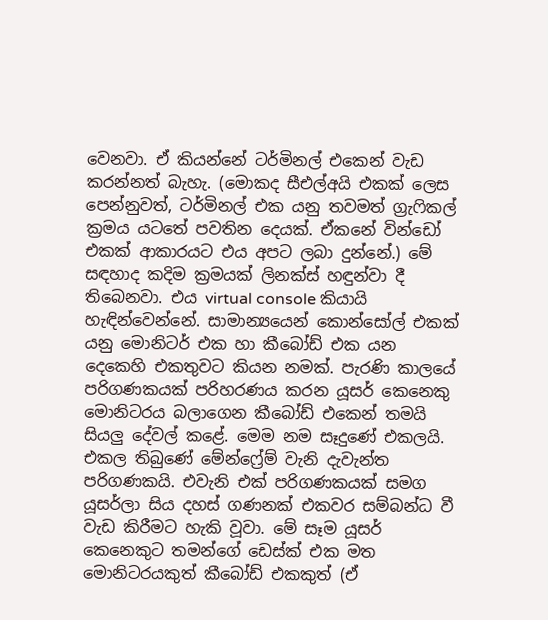වෙනවා. ඒ කියන්නේ ටර්මිනල් එකෙන් වැඩ කරන්නත් බැහැ. (මොකද සීඑල්අයි එකක් ලෙස පෙන්නුවත්, ටර්මිනල් එක යනු තවමත් ග්‍රැෆිකල් ක්‍රමය යටතේ පවතින දෙයක්. ඒකනේ වින්ඩෝ එකක් ආකාරයට එය අපට ලබා දුන්නේ.) මේ සඳහාද කදිම ක්‍රමයක් ලිනක්ස් හඳුන්වා දී තිබෙනවා. එය virtual console කියායි හැඳින්වෙන්නේ. සාමාන්‍යයෙන් කොන්සෝල් එකක් යනු මොනිටර් එක හා කීබෝඩ් එක යන දෙකෙහි එකතුවට කියන නමක්. පැරණි කාලයේ පරිගණකයක් පරිහරණය කරන යූසර් කෙනෙකු මොනිටරය බලාගෙන කීබෝඩ් එකෙන් තමයි සියලු දේවල් කළේ. මෙම නම සෑදුණේ එකලයි. එකල තිබුණේ මේන්ෆ්‍රේම් වැනි දැවැන්ත පරිගණකයි. එවැනි එක් පරිගණකයක් සමග යූසර්ලා සිය දහස් ගණනක් එකවර සම්බන්ධ වී වැඩ කිරීමට හැකි වූවා. මේ සෑම යූසර් කෙනෙකුට තමන්ගේ ඩෙස්ක් එක මත මොනිටරයකුත් කීබෝඩ් එකකුත් (ඒ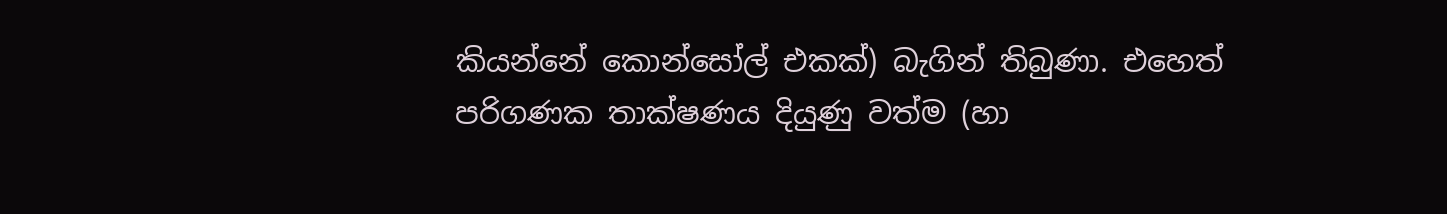කියන්නේ කොන්සෝල් එකක්) බැගින් තිබුණා. එහෙත් පරිගණක තාක්ෂණය දියුණු වත්ම (හා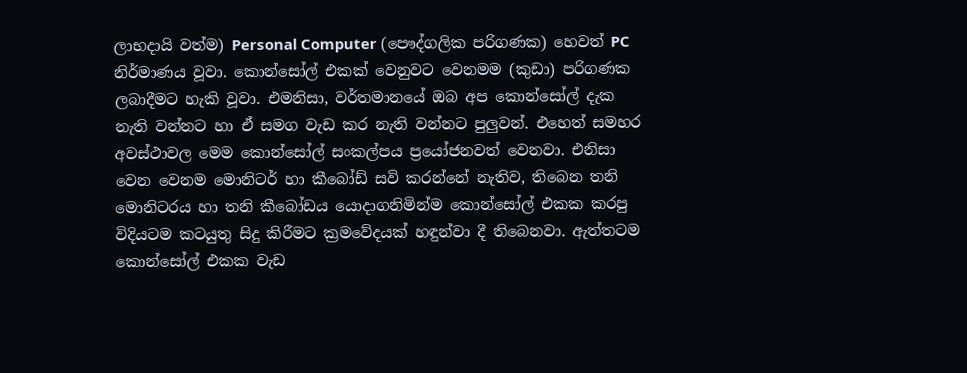ලාභදායි වත්ම) Personal Computer (පෞද්ගලික පරිගණක) හෙවත් PC නිර්මාණය වූවා. කොන්සෝල් එකක් වෙනුවට වෙනමම (කුඩා) පරිගණක ලබාදීමට හැකි වූවා. එමනිසා, වර්තමානයේ ඔබ අප කොන්සෝල් දැක නැති වන්නට හා ඒ සමග වැඩ කර නැති වන්නට පුලුවන්. එහෙත් සමහර අවස්ථාවල මෙම කොන්සෝල් සංකල්පය ප්‍රයෝජනවත් වෙනවා. එනිසා වෙන වෙනම මොනිටර් හා කීබෝඩ් සවි කරන්නේ නැතිව, තිබෙන තනි මොනිටරය හා තනි කීබෝඩය යොදාගනිමින්ම කොන්සෝල් එකක කරපු විදියටම කටයුතු සිදු කිරීමට ක්‍රමවේදයක් හඳුන්වා දී තිබෙනවා. ඇත්තටම කොන්සෝල් එකක වැඩ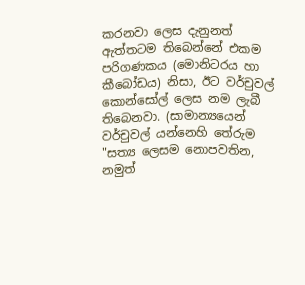කරනවා ලෙස දැනුනත් ඇත්තටම තිබෙන්නේ එකම පරිගණකය (මොනිටරය හා කීබෝඩය) නිසා, ඊට වර්චුවල් කොන්සෝල් ලෙස නම ලැබී තිබෙනවා. (සාමාන්‍යයෙන් වර්චුවල් යන්නෙහි තේරුම "සත්‍ය ලෙසම නොපවතින, නමුත්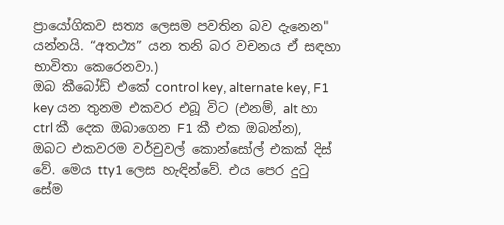ප්‍රායෝගිකව සත්‍ය ලෙසම පවතින බව දැනෙන" යන්නයි. “අතථ්‍ය” යන තනි බර වචනය ඒ සඳහා භාවිතා කෙරෙනවා.)
ඔබ කීබෝඩ් එකේ control key, alternate key, F1 key යන තුනම එකවර එබූ විට (එනම්, alt හා ctrl කී දෙක ඔබාගෙන F1 කී එක ඔබන්න), ඔබට එකවරම වර්චුවල් කොන්සෝල් එකක් දිස් වේ. මෙය tty1 ලෙස හැඳින්වේ. එය පෙර දුටු සේම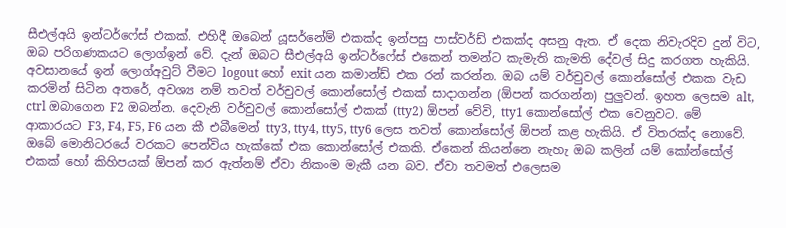සීඑල්අයි ඉන්ටර්ෆේස් එකක්. එහිදී ඔබෙන් යූසර්නේම් එකක්ද ඉන්පසු පාස්වර්ඩ් එකක්ද අසනු ඇත. ඒ දෙක නිවැරදිව දුන් විට, ඔබ පරිගණකයට ලොග්ඉන් වේ. දැන් ඔබට සීඑල්අයි ඉන්ටර්ෆේස් එකෙන් තමන්ට කැමැති කැමති දේවල් සිදු කරගත හැකියි. අවසානයේ ඉන් ලොග්අවුට් වීමට logout හෝ exit යන කමාන්ඩ් එක රන් කරන්න. ඔබ යම් වර්චුවල් කොන්සෝල් එකක වැඩ කරමින් සිටින අතරේ, අවශ්‍ය නම් තවත් වර්චුවල් කොන්සෝල් එකක් සාදාගන්න (ඕපන් කරගන්න) පුලුවන්. ඉහත ලෙසම alt, ctrl ඔබාගෙන F2 ඔබන්න. දෙවැනි වර්චුවල් කොන්සෝල් එකක් (tty2) ඕපන් වේවි, tty1 කොන්සෝල් එක වෙනුවට. මේ ආකාරයට F3, F4, F5, F6 යන කී එබීමෙන් tty3, tty4, tty5, tty6 ලෙස තවත් කොන්සෝල් ඕපන් කළ හැකියි. ඒ විතරක්ද නොවේ. ඔබේ මොනිටරයේ වරකට පෙන්විය හැක්කේ එක කොන්සෝල් එකකි. ඒකෙන් කියන්නෙ නැහැ ඔබ කලින් යම් කෝන්සෝල් එකක් හෝ කිහිපයක් ඕපන් කර ඇත්නම් ඒවා නිකංම මැකී යන බව. ඒවා තවමත් එලෙසම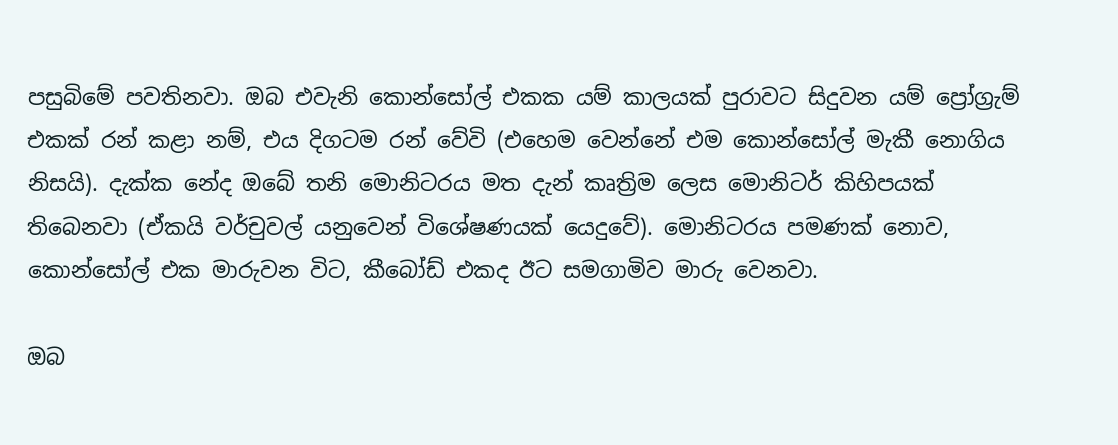පසුබිමේ පවතිනවා. ඔබ එවැනි කොන්සෝල් එකක යම් කාලයක් පුරාවට සිදුවන යම් ප්‍රෝග්‍රැම් එකක් රන් කළා නම්, එය දිගටම රන් වේවි (එහෙම වෙන්නේ එම කොන්සෝල් මැකී නොගිය නිසයි). දැක්ක නේද ඔබේ තනි මොනිටරය මත දැන් කෘත්‍රිම ලෙස මොනිටර් කිහිපයක් තිබෙනවා (ඒකයි වර්චුවල් යනුවෙන් විශේෂණයක් යෙදුවේ). මොනිටරය පමණක් නොව, කොන්සෝල් එක මාරුවන විට, කීබෝඩ් එකද ඊට සමගාමිව මාරු වෙනවා.

ඔබ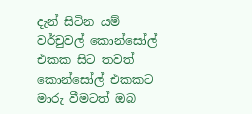දැන් සිටින යම් වර්චුවල් කොන්සෝල් එකක සිට තවත් කොන්සෝල් එකකට මාරු වීමටත් ඔබ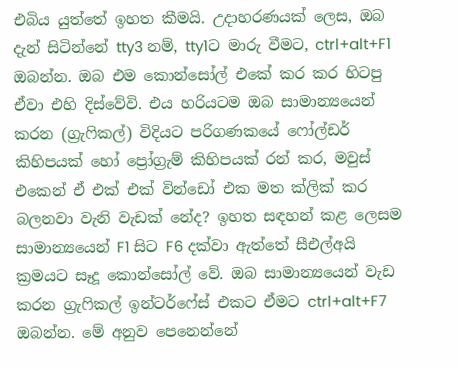එබිය යුත්තේ ඉහත කීමයි. උදාහරණයක් ලෙස, ඔබ දැන් සිටින්නේ tty3 නම්, tty1ට මාරු වීමට, ctrl+alt+F1 ඔබන්න. ඔබ එම කොන්සෝල් එකේ කර කර හිටපු ඒවා එහි දිස්වේවි. එය හරියටම ඔබ සාමාන්‍යයෙන් කරන (ග්‍රැෆිකල්) විදියට පරිගණකයේ ෆෝල්ඩර් කිහිපයක් හෝ ප්‍රෝග්‍රැම් කිහිපයක් රන් කර, මවුස් එකෙන් ඒ එක් එක් වින්ඩෝ එක මත ක්ලික් කර බලනවා වැනි වැඩක් නේද? ඉහත සඳහන් කළ ලෙසම සාමාන්‍යයෙන් F1 සිට F6 දක්වා ඇත්තේ සීඑල්අයි ක්‍රමයට සෑදූ කොන්සෝල් වේ. ඔබ සාමාන්‍යයෙන් වැඩ කරන ග්‍රැෆිකල් ඉන්ටර්ෆේස් එකට ඒමට ctrl+alt+F7 ඔබන්න. මේ අනුව පෙනෙන්නේ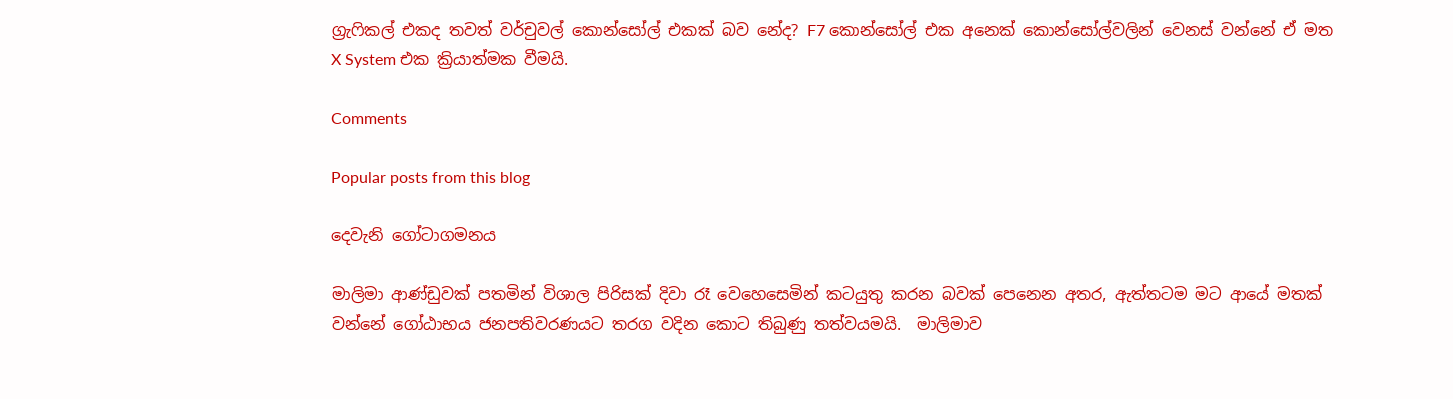ග්‍රැෆිකල් එකද තවත් වර්චුවල් කොන්සෝල් එකක් බව නේද? F7 කොන්සෝල් එක අනෙක් කොන්සෝල්වලින් වෙනස් වන්නේ ඒ මත X System එක ක්‍රියාත්මක වීමයි.

Comments

Popular posts from this blog

දෙවැනි ගෝටාගමනය

මාලිමා ආණ්ඩුවක් පතමින් විශාල පිරිසක් දිවා රෑ වෙහෙසෙමින් කටයුතු කරන බවක් පෙනෙන අතර, ඇත්තටම මට ආයේ මතක් වන්නේ ගෝඨාභය ජනපතිවරණයට තරග වදින කොට තිබුණු තත්වයමයි.  මාලිමාව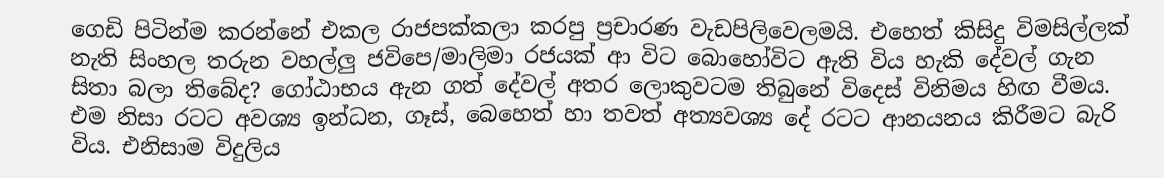ගෙඩි පිටින්ම කරන්නේ එකල රාජපක්කලා කරපු ප්‍රචාරණ වැඩපිලිවෙලමයි. එහෙත් කිසිදු විමසිල්ලක් නැති සිංහල තරුන වහල්ලු ජවිපෙ/මාලිමා රජයක් ආ විට බොහෝවිට ඇති විය හැකි දේවල් ගැන සිතා බලා තිබේද? ගෝඨාභය ඇන ගත් දේවල් අතර ලොකුවටම තිබුනේ විදෙස් විනිමය හිඟ වීමය. එම නිසා රටට අවශ්‍ය ඉන්ධන, ගෑස්, බෙහෙත් හා තවත් අත්‍යවශ්‍ය දේ රටට ආනයනය කිරීමට බැරි විය. එනිසාම විදුලිය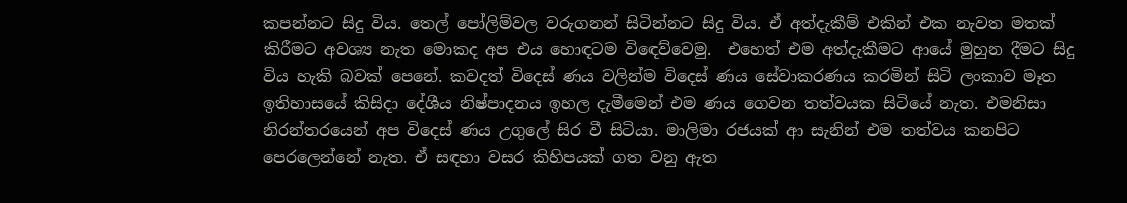කපන්නට සිදු විය. තෙල් පෝලිම්වල වරුගනන් සිටින්නට සිදු විය. ඒ අත්දැකීම් එකින් එක නැවත මතක් කිරීමට අවශ්‍ය නැත මොකද අප එය හොඳටම විඳෙව්වෙමු.  එහෙත් එම අත්දැකීමට ආයේ මුහුන දීමට සිදු විය හැකි බවක් පෙනේ. කවදත් විදෙස් ණය වලින්ම විදෙස් ණය සේවාකරණය කරමින් සිටි ලංකාව මෑත ඉතිහාසයේ කිසිදා දේශීය නිෂ්පාදනය ඉහල දැමීමෙන් එම ණය ගෙවන තත්වයක සිටියේ නැත. එමනිසා නිරන්තරයෙන් අප විදෙස් ණය උගුලේ සිර වී සිටියා. මාලිමා රජයක් ආ සැනින් එම තත්වය කනපිට පෙරලෙන්නේ නැත. ඒ සඳහා වසර කිහිපයක් ගත වනු ඇත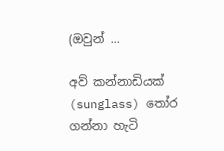(ඔවුන් ...

අව් කන්නාඩියක් (sunglass) තෝර ගන්නා හැටි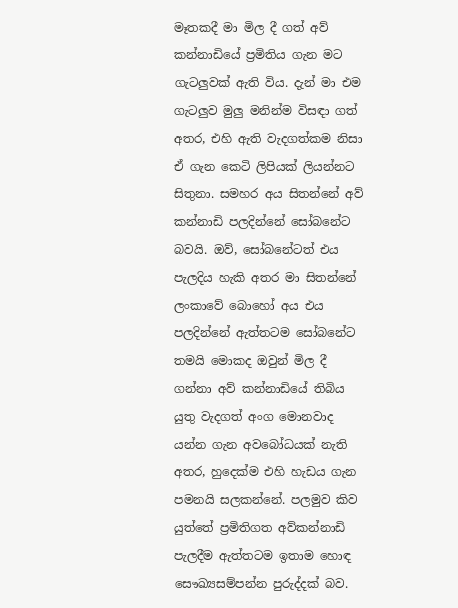මෑතකදී මා මිල දී ගත් අව් කන්නාඩියේ ප්‍රමිතිය ගැන මට ගැටලුවක් ඇති විය. දැන් මා එම ගැටලුව මුලු මනින්ම විසඳා ගත් අතර, එහි ඇති වැදගත්කම නිසා ඒ ගැන කෙටි ලිපියක් ලියන්නට සිතුනා. සමහර අය සිතන්නේ අව් කන්නාඩි පලදින්නේ සෝබනේට බවයි. ඔව්, සෝබනේටත් එය පැලදිය හැකි අතර මා සිතන්නේ ලංකාවේ බොහෝ අය එය පලදින්නේ ඇත්තටම සෝබනේට තමයි මොකද ඔවුන් මිල දී ගන්නා අව් කන්නාඩියේ තිබිය යුතු වැදගත් අංග මොනවාද යන්න ගැන අවබෝධයක් නැති අතර, හුදෙක්ම එහි හැඩය ගැන පමනයි සලකන්නේ. පලමුව කිව යුත්තේ ප්‍රමිතිගත අව්කන්නාඩි පැලදීම ඇත්තටම ඉතාම හොඳ සෞඛ්‍යසම්පන්න පුරුද්දක් බව.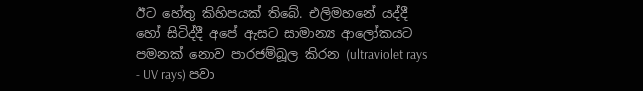ඊට හේතු කිහිපයක් තිබේ. එලිමහනේ යද්දී හෝ සිටිද්දී අපේ ඇසට සාමාන්‍ය ආලෝකයට පමනක් නොව පාරජම්බූල කිරන (ultraviolet rays - UV rays) පවා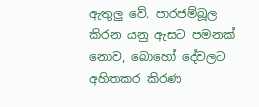ඇතුලු වේ. පාරජම්බූල කිරන යනු ඇසට පමනක් නොව, බොහෝ දේවලට අහිතකර කිරණ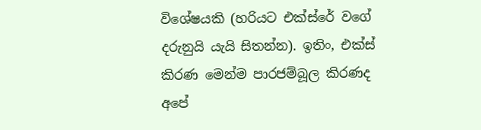විශේෂයකි (හරියට එක්ස්රේ වගේ දරුනුයි යැයි සිතන්න). ඉතිං, එක්ස් කිරණ මෙන්ම පාරජම්බූල කිරණද අපේ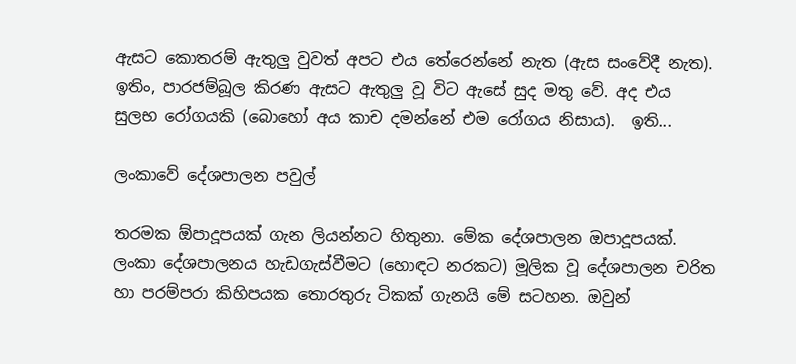ඇසට කොතරම් ඇතුලු වුවත් අපට එය තේරෙන්නේ නැත (ඇස සංවේදී නැත). ඉතිං, පාරජම්බූල කිරණ ඇසට ඇතුලු වූ විට ඇසේ සුද මතු වේ. අද එය සුලභ රෝගයකි (බොහෝ අය කාච දමන්නේ එම රෝගය නිසාය).  ඉති...

ලංකාවේ දේශපාලන පවුල්

තරමක ඕපාදූපයක් ගැන ලියන්නට හිතුනා. මේක දේශපාලන ඔපාදූපයක්. ලංකා දේශපාලනය හැඩගැස්වීමට (හොඳට නරකට) මූලික වූ දේශපාලන චරිත හා පරම්පරා කිහිපයක තොරතුරු ටිකක් ගැනයි මේ සටහන. ඔවුන්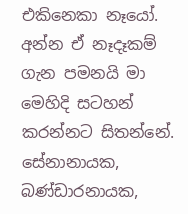එකිනෙකා නෑයෝ. අන්න ඒ නෑදෑකම් ගැන පමනයි මා මෙහිදි සටහන් කරන්නට සිතන්නේ. සේනානායක, බණ්ඩාරනායක,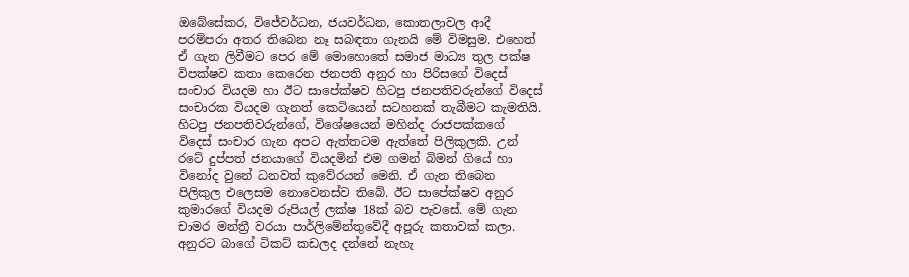ඔබේසේකර, විජේවර්ධන, ජයවර්ධන, කොතලාවල ආදී පරම්පරා අතර තිබෙන නෑ සබඳතා ගැනයි මේ විමසුම. එහෙත් ඒ ගැන ලිවීමට පෙර මේ මොහොතේ සමාජ මාධ්‍ය තුල පක්ෂ විපක්ෂව කතා කෙරෙන ජනපති අනුර හා පිරිසගේ විදෙස් සංචාර වියදම හා ඊට සාපේක්ෂව හිටපු ජනපතිවරුන්ගේ විදෙස් සංචාරක වියදම ගැනත් කෙටියෙන් සටහනක් තැබීමට කැමතියි. හිටපු ජනපතිවරුන්ගේ, විශේෂයෙන් මහින්ද රාජපක්කගේ විදෙස් සංචාර ගැන අපට ඇත්තටම ඇත්තේ පිලිකුලකි. උන් රටේ දුප්පත් ජනයාගේ වියදමින් එම ගමන් බිමන් ගියේ හා විනෝද වුනේ ධනවත් කුවේරයන් මෙනි. ඒ ගැන තිබෙන පිලිකුල එලෙසම නොවෙනස්ව තිබේ. ඊට සාපේක්ෂව අනුර කුමාරගේ වියදම රුපියල් ලක්ෂ 18ක් බව පැවසේ. මේ ගැන චාමර මන්ත්‍රී වරයා පාර්ලිමේන්තුවේදී අපූරු කතාවක් කලා. අනුරට බාගේ ටිකට් කඩලද දන්නේ නැහැ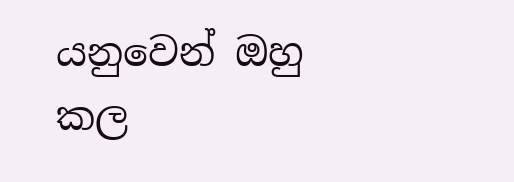යනුවෙන් ඔහු කල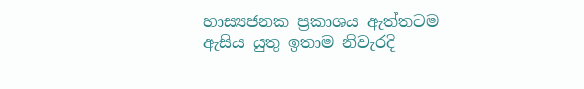හාස්‍යජනක ප්‍රකාශය ඇත්තටම ඇසිය යුතු ඉතාම නිවැරදි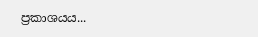ප්‍රකාශයය...